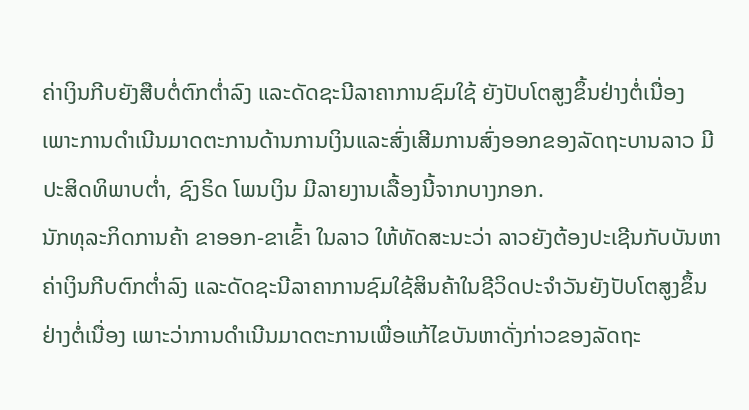ຄ່າເງິນກີບຍັງສືບຕໍ່ຕົກຕໍ່າລົງ ແລະດັດຊະນີລາຄາການຊົມໃຊ້ ຍັງປັບໂຕສູງຂຶ້ນຢ່າງຕໍ່ເນື່ອງ ເພາະການດໍາເນີນມາດຕະການດ້ານການເງິນແລະສົ່ງເສີມການສົ່ງອອກຂອງລັດຖະບານລາວ ມີປະສິດທິພາບຕໍ່າ, ຊົງຣິດ ໂພນເງິນ ມີລາຍງານເລື້ອງນີ້ຈາກບາງກອກ.
ນັກທຸລະກິດການຄ້າ ຂາອອກ-ຂາເຂົ້າ ໃນລາວ ໃຫ້ທັດສະນະວ່າ ລາວຍັງຕ້ອງປະເຊີນກັບບັນຫາຄ່າເງິນກີບຕົກຕໍ່າລົງ ແລະດັດຊະນີລາຄາການຊົມໃຊ້ສິນຄ້າໃນຊີວິດປະຈໍາວັນຍັງປັບໂຕສູງຂຶ້ນຢ່າງຕໍ່ເນື່ອງ ເພາະວ່າການດໍາເນີນມາດຕະການເພື່ອແກ້ໄຂບັນຫາດັ່ງກ່າວຂອງລັດຖະ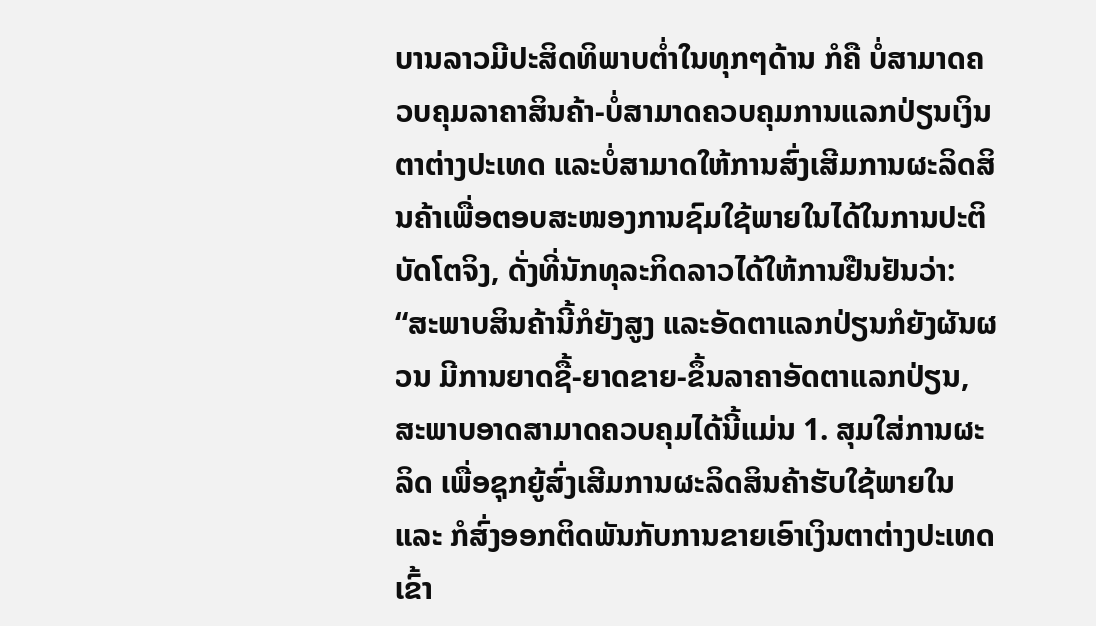ບານລາວມີປະສິດທິພາບຕໍ່າໃນທຸກໆດ້ານ ກໍຄື ບໍ່ສາມາດຄວບຄຸມລາຄາສິນຄ້າ-ບໍ່ສາມາດຄວບຄຸມການແລກປ່ຽນເງິນຕາຕ່າງປະເທດ ແລະບໍ່ສາມາດໃຫ້ການສົ່ງເສີມການຜະລິດສິນຄ້າເພື່ອຕອບສະໜອງການຊົມໃຊ້ພາຍໃນໄດ້ໃນການປະຕິບັດໂຕຈິງ, ດັ່ງທີ່ນັກທຸລະກິດລາວໄດ້ໃຫ້ການຢືນຢັນວ່າ:
“ສະພາບສິນຄ້ານີ້ກໍຍັງສູງ ແລະອັດຕາແລກປ່ຽນກໍຍັງຜັນຜວນ ມີການຍາດຊື້-ຍາດຂາຍ-ຂຶ້ນລາຄາອັດຕາແລກປ່ຽນ, ສະພາບອາດສາມາດຄວບຄຸມໄດ້ນີ້ແມ່ນ 1. ສຸມໃສ່ການຜະລິດ ເພື່ອຊຸກຍູ້ສົ່ງເສີມການຜະລິດສິນຄ້າຮັບໃຊ້ພາຍໃນ ແລະ ກໍສົ່ງອອກຕິດພັນກັບການຂາຍເອົາເງິນຕາຕ່າງປະເທດເຂົ້າ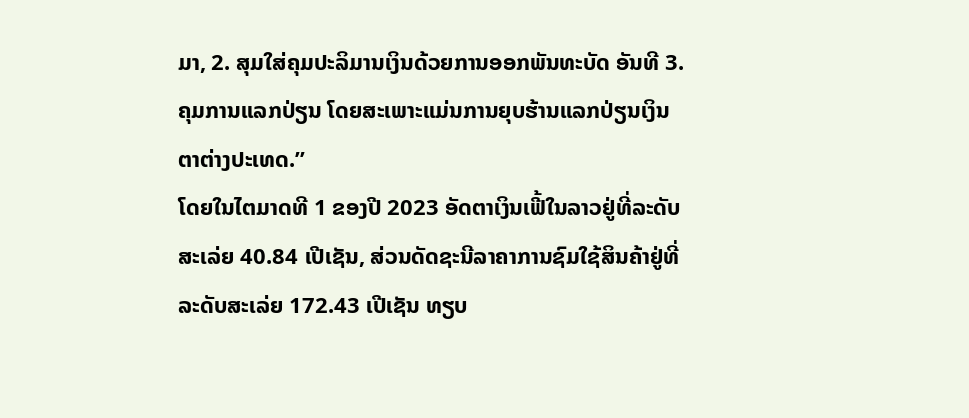ມາ, 2. ສຸມໃສ່ຄຸມປະລິມານເງິນດ້ວຍການອອກພັນທະບັດ ອັນທີ 3. ຄຸມການແລກປ່ຽນ ໂດຍສະເພາະແມ່ນການຍຸບຮ້ານແລກປ່ຽນເງິນຕາຕ່າງປະເທດ.”
ໂດຍໃນໄຕມາດທີ 1 ຂອງປີ 2023 ອັດຕາເງິນເຟີ້ໃນລາວຢູ່ທີ່ລະດັບສະເລ່ຍ 40.84 ເປີເຊັນ, ສ່ວນດັດຊະນີລາຄາການຊົມໃຊ້ສິນຄ້າຢູ່ທີ່ລະດັບສະເລ່ຍ 172.43 ເປີເຊັນ ທຽບ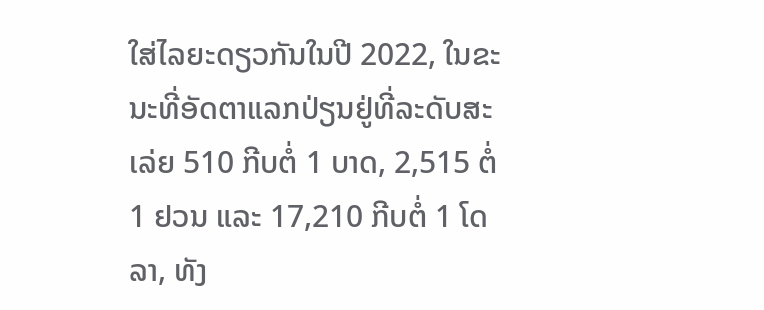ໃສ່ໄລຍະດຽວກັນໃນປີ 2022, ໃນຂະນະທີ່ອັດຕາແລກປ່ຽນຢູ່ທີ່ລະດັບສະເລ່ຍ 510 ກີບຕໍ່ 1 ບາດ, 2,515 ຕໍ່ 1 ຢວນ ແລະ 17,210 ກີບຕໍ່ 1 ໂດລາ, ທັງ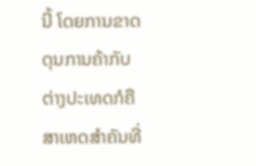ນີ້ ໂດຍການຂາດດຸນການຄ້າກັບຕ່າງປະເທດກໍຄື ສາເຫດສໍາຄັນທີ່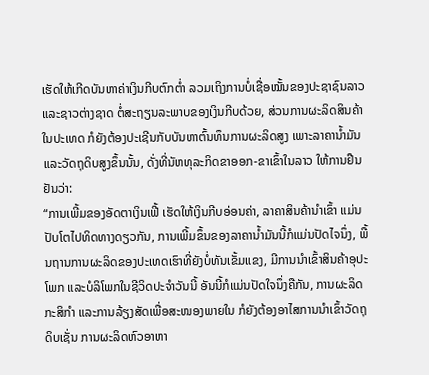ເຮັດໃຫ້ເກີດບັນຫາຄ່າເງິນກີບຕົກຕໍ່າ ລວມເຖິງການບໍ່ເຊື່ອໝັ້ນຂອງປະຊາຊົນລາວ ແລະຊາວຕ່າງຊາດ ຕໍ່ສະຖຽນລະພາບຂອງເງິນກີບດ້ວຍ, ສ່ວນການຜະລິດສິນຄ້າໃນປະເທດ ກໍຍັງຕ້ອງປະເຊີນກັບບັນຫາຕົ້ນທຶນການຜະລິດສູງ ເພາະລາຄານໍ້າມັນ ແລະວັດຖຸດິບສູງຂຶ້ນນັ້ນ, ດັ່ງທີ່ນັຫທຸລະກິດຂາອອກ-ຂາເຂົ້າໃນລາວ ໃຫ້ການຢືນຢັນວ່າ:
“ການເພີ້ມຂອງອັດຕາເງິນເຟີ້ ເຮັດໃຫ້ເງິນກີບອ່ອນຄ່າ, ລາຄາສິນຄ້ານໍາເຂົ້າ ແມ່ນປັບໂຕໄປທິດທາງດຽວກັນ, ການເພີ້ມຂຶ້ນຂອງລາຄານໍ້າມັນນີ້ກໍແມ່ນປັດໄຈນຶ່ງ, ພື້ນຖານການຜະລິດຂອງປະເທດເຮົາທີ່ຍັງບໍ່ທັນເຂັ້ມແຂງ, ມີການນໍາເຂົ້າສິນຄ້າອຸປະໂພກ ແລະບໍລິໂພກໃນຊີວິດປະຈໍາວັນນີ້ ອັນນີ້ກໍແມ່ນປັດໃຈນຶ່ງຄືກັນ, ການຜະລິດກະສິກໍາ ແລະການລ້ຽງສັດເພື່ອສະໜອງພາຍໃນ ກໍຍັງຕ້ອງອາໄສການນໍາເຂົ້າວັດຖຸດິບເຊັ່ນ ການຜະລິດຫົວອາຫາ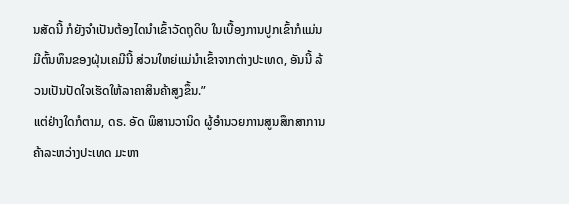ນສັດນີ້ ກໍຍັງຈໍາເປັນຕ້ອງໄດນໍາເຂົ້າວັດຖຸດິບ ໃນເບື້ອງການປູກເຂົ້າກໍແມ່ນມີຕົ້ນທຶນຂອງຝຸ່ນເຄມີນີ້ ສ່ວນໃຫຍ່ແມ່ນໍາເຂົ້າຈາກຕ່າງປະເທດ, ອັນນີ້ ລ້ວນເປັນປັດໃຈເຮັດໃຫ້ລາຄາສິນຄ້າສູງຂຶ້ນ.”
ແຕ່ຢ່າງໃດກໍຕາມ, ດຣ. ອັດ ພິສານວານິດ ຜູ້ອໍານວຍການສູນສຶກສາການຄ້າລະຫວ່າງປະເທດ ມະຫາ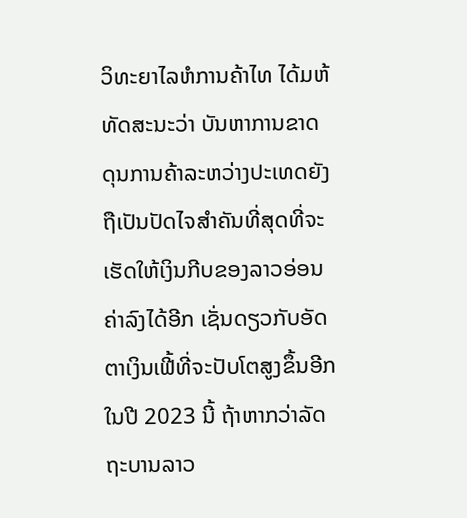ວິທະຍາໄລຫໍການຄ້າໄທ ໄດ້ມຫ້ທັດສະນະວ່າ ບັນຫາການຂາດດຸນການຄ້າລະຫວ່າງປະເທດຍັງຖືເປັນປັດໄຈສໍາຄັນທີ່ສຸດທີ່ຈະເຮັດໃຫ້ເງິນກີບຂອງລາວອ່ອນຄ່າລົງໄດ້ອີກ ເຊັ່ນດຽວກັບອັດຕາເງິນເຟີ້ທີ່ຈະປັບໂຕສູງຂຶ້ນອີກໃນປີ 2023 ນີ້ ຖ້າຫາກວ່າລັດຖະບານລາວ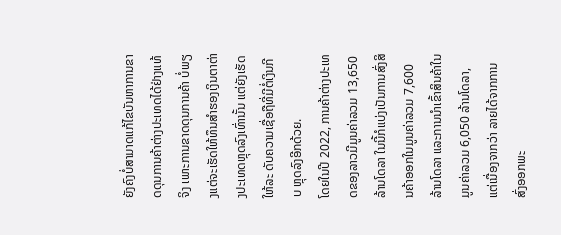ຍັງຄົງບໍ່ສາມາດແກ້ໄຂບັນຫາການຂາດດຸນການຄ້າຕ່າງປະເທດໄດ້ຢ່າງແທ້ຈິງ ເພາະການຂາດດຸນການຄ້າ ບໍ່ພຽງແຕ່ຈະເຮັດໃຫ້ທຶນສໍາຮອງເງິນຕາຕ່າງປະເທດຫຼຸດລົງເທົ່ານັ້ນ ແຕ່ຍັງເຮັດໃຫ້ລະ ດັບຄວາມເຊື່ອຖືທີ່ມີຕໍ່ເງິນກີບ ຫຼຸດລົງອີກດ້ວຍ.
ໂດຍໃນປີ 2022, ການຄ້າຕ່າງປະເທດຂອງລາວມີມູນຄ່າລວມ 13,650 ລ້ານໂດລາ ໃນນີ້ກໍແບ່ງເປັນການສົ່ງສິນຄ້າອອກໃນມູນຄ່າລວມ 7,600 ລ້ານໂດລາ ແລະການນໍາເຂົ້າສິນຄ້າໃນມູນຄ່າລວມ 6,050 ລ້ານໂດລາ, ແຕ່ເນື່ອງຈາກວ່າ ລາຍໄດ້ຈາກການສົ່ງອອກພະ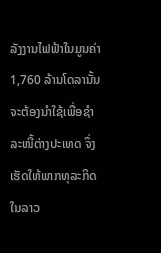ລັງງານໄຟຟ້າໃນມູນຄ່າ 1,760 ລ້ານໂດລານັ້ນ ຈະຕ້ອງນໍາໃຊ້ເພື່ອຊໍາລະໜີ້ຕ່າງປະເທດ ຈຶ່ງເຮັດໃຫ້ພາກທຸລະກິດໃນລາວ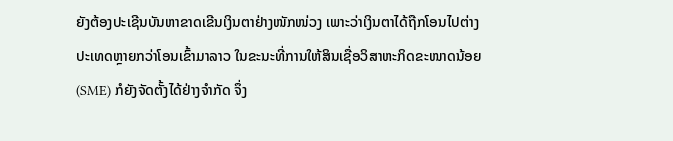ຍັງຕ້ອງປະເຊີນບັນຫາຂາດເຂີນເງິນຕາຢ່າງໜັກໜ່ວງ ເພາະວ່າເງິນຕາໄດ້ຖືກໂອນໄປຕ່າງປະເທດຫຼາຍກວ່າໂອນເຂົ້າມາລາວ ໃນຂະນະທີ່ການໃຫ້ສິນເຊື່ອວິສາຫະກິດຂະໜາດນ້ອຍ (SME) ກໍຍັງຈັດຕັ້ງໄດ້ຢ່າງຈໍາກັດ ຈຶ່ງ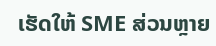ເຮັດໃຫ້ SME ສ່ວນຫຼາຍ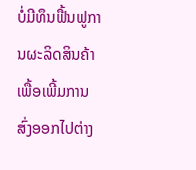ບໍ່ມີທຶນຟື້ນຟູການຜະລິດສິນຄ້າ ເພື້ອເພີ້ມການສົ່ງອອກໄປຕ່າງ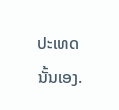ປະເທດນັ້ນເອງ.